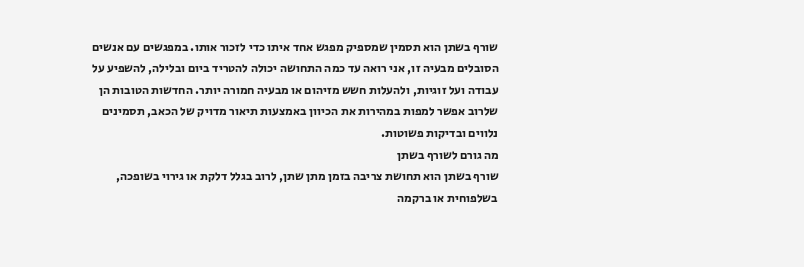שורף בשתן הוא תסמין שמספיק מפגש אחד איתו כדי לזכור אותו. במפגשים עם אנשים הסובלים מבעיה זו, אני רואה עד כמה התחושה יכולה להטריד ביום ובלילה, להשפיע על עבודה ועל זוגיות, ולהעלות חשש מזיהום או מבעיה חמורה יותר. החדשות הטובות הן שלרוב אפשר למפות במהירות את הכיוון באמצעות תיאור מדויק של הכאב, תסמינים נלווים ובדיקות פשוטות.
מה גורם לשורף בשתן
שורף בשתן הוא תחושת צריבה בזמן מתן שתן, לרוב בגלל דלקת או גירוי בשופכה, בשלפוחית או ברקמה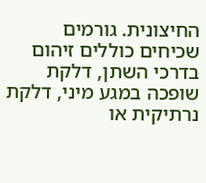החיצונית. גורמים שכיחים כוללים זיהום בדרכי השתן, דלקת שופכה במגע מיני, דלקת נרתיקית או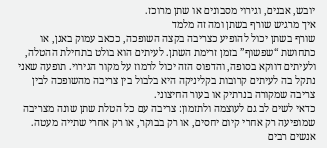יובש, אבנים, וגירוי מסבונים או שתן מרוכז.
איך מרגיש שורף בשתן ומה זה מלמד
שורף בשתן יכול להופיע כצריבה בקצה השופכה, ככאב עמוק באגן, או כתחושת “שפשוף” בזמן זרימת השתן. לעיתים הוא בולט בתחילת ההטלה, ולעיתים דווקא בסופה, והדפוס הזה יכול לרמוז על מקור הגירוי. תופעה שאני נתקל בה לעיתים קרובות בקליניקה היא בלבול בין צריבה מהשופכה לבין צריבה שמקורה בנרתיק או בעור החיצוני.
כדאי לשים לב גם לעוצמה ולתזמון: צריבה עם כל הטלת שתן שונה מצריבה שמופיעה רק אחרי קיום יחסים, או רק בבוקר, או רק אחרי שתייה מעטה. אנשים רבים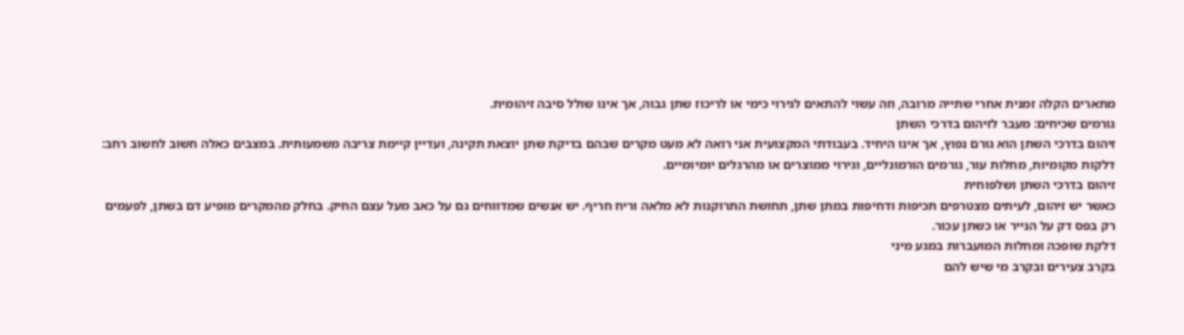מתארים הקלה זמנית אחרי שתייה מרובה, וזה עשוי להתאים לגירוי כימי או לריכוז שתן גבוה, אך אינו שולל סיבה זיהומית.
גורמים שכיחים: מעבר לזיהום בדרכי השתן
זיהום בדרכי השתן הוא גורם נפוץ, אך אינו היחיד. בעבודתי המקצועית אני רואה לא מעט מקרים שבהם בדיקת שתן יוצאת תקינה, ועדיין קיימת צריבה משמעותית. במצבים כאלה חשוב לחשוב רחב: דלקות מקומיות, מחלות עור, גורמים הורמונליים, וגירוי ממוצרים או מהרגלים יומיומיים.
זיהום בדרכי השתן ושלפוחית
כאשר יש זיהום, לעיתים מצטרפים תכיפות ודחיפות במתן שתן, תחושת התרוקנות לא מלאה וריח חריף. יש אנשים שמדווחים גם על כאב מעל עצם החיק. בחלק מהמקרים מופיע דם בשתן, לפעמים רק בפס דק על הנייר או כשתן עכור.
דלקת שופכה ומחלות המועברות במגע מיני
בקרב צעירים ובקרב מי שיש להם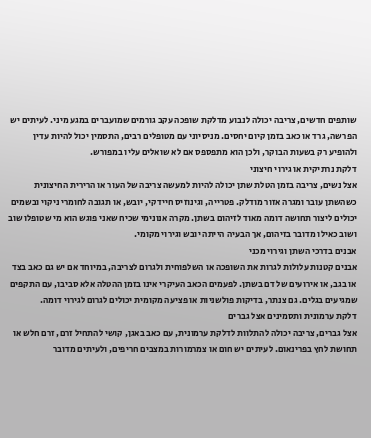שותפים חדשים, צריבה יכולה לנבוע מדלקת שופכה עקב גורמים שמועברים במגע מיני. לעיתים יש הפרשה, גרד או כאב בזמן קיום יחסים. מניסיוני עם מטופלים רבים, התסמין יכול להיות עדין ולהופיע רק בשעות הבוקר, ולכן הוא מתפספס אם לא שואלים עליו במפורש.
דלקת נרתיקית או גירוי חיצוני
אצל נשים, צריבה בזמן הטלת שתן יכולה להיות למעשה צריבה של העור או הרירית החיצונית כשהשתן עובר ומגרה אזור מודלק. פטרייה, וגינוזיס חיידקי, יובש, או תגובה לחומרי ניקוי ובשמים יכולים ליצור תחושה דומה מאוד לזיהום בשתן. מקרה אנונימי שכיח שאני פוגש הוא מי שטופלו שוב ושוב כאילו מדובר בזיהום, אך הבעיה הייתה יובש וגירוי מקומי.
אבנים בדרכי השתן וגירוי מכני
אבנים קטנות עלולות לגרות את השופכה או השלפוחית ולגרום לצריבה, במיוחד אם יש גם כאב בצד או בגב, או אירועים של דם בשתן. לפעמים הכאב העיקרי אינו בזמן ההטלה אלא סביבו, עם התקפים שמגיעים בגלים. גם צנתר, בדיקות פולשניות או פציעה מקומית יכולים לגרום לגירוי דומה.
דלקת ערמונית ותסמינים אצל גברים
אצל גברים, צריבה יכולה להתלוות לדלקת ערמונית, עם כאב באגן, קושי להתחיל זרם, זרם חלש או תחושת לחץ בפרינאום. לעיתים יש חום או צמרמורות במצבים חריפים, ולעיתים מדובר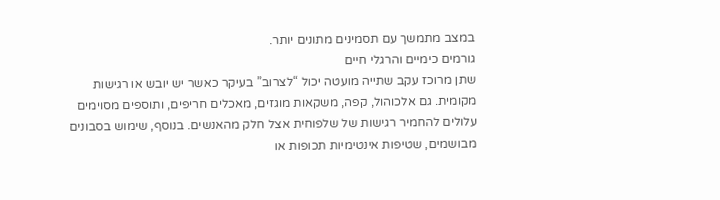במצב מתמשך עם תסמינים מתונים יותר.
גורמים כימיים והרגלי חיים
שתן מרוכז עקב שתייה מועטה יכול “לצרוב” בעיקר כאשר יש יובש או רגישות מקומית. גם אלכוהול, קפה, משקאות מוגזים, מאכלים חריפים, ותוספים מסוימים עלולים להחמיר רגישות של שלפוחית אצל חלק מהאנשים. בנוסף, שימוש בסבונים מבושמים, שטיפות אינטימיות תכופות או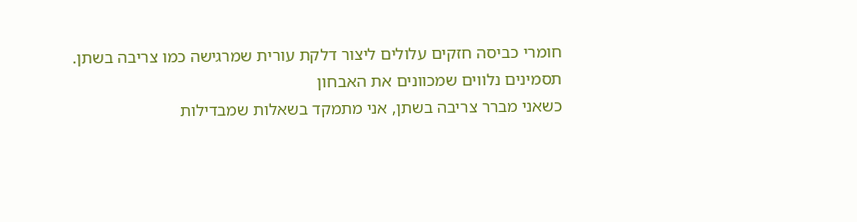חומרי כביסה חזקים עלולים ליצור דלקת עורית שמרגישה כמו צריבה בשתן.
תסמינים נלווים שמכוונים את האבחון
כשאני מברר צריבה בשתן, אני מתמקד בשאלות שמבדילות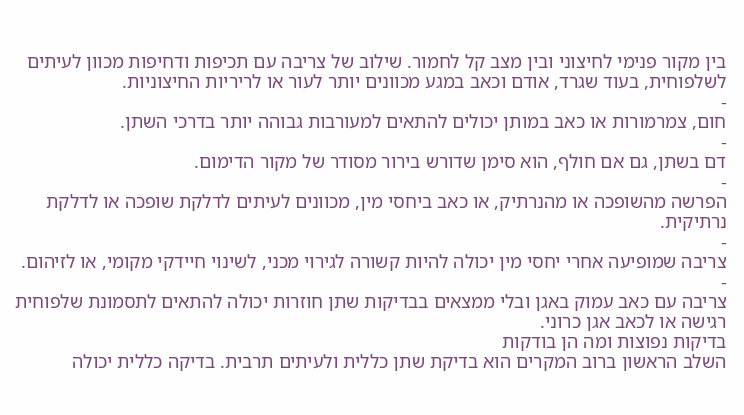בין מקור פנימי לחיצוני ובין מצב קל לחמור. שילוב של צריבה עם תכיפות ודחיפות מכוון לעיתים לשלפוחית, בעוד שגרד, אודם וכאב במגע מכוונים יותר לעור או לריריות החיצוניות.
-
חום, צמרמורות או כאב במותן יכולים להתאים למעורבות גבוהה יותר בדרכי השתן.
-
דם בשתן, גם אם חולף, הוא סימן שדורש בירור מסודר של מקור הדימום.
-
הפרשה מהשופכה או מהנרתיק, או כאב ביחסי מין, מכוונים לעיתים לדלקת שופכה או לדלקת נרתיקית.
-
צריבה שמופיעה אחרי יחסי מין יכולה להיות קשורה לגירוי מכני, לשינוי חיידקי מקומי, או לזיהום.
-
צריבה עם כאב עמוק באגן ובלי ממצאים בבדיקות שתן חוזרות יכולה להתאים לתסמונת שלפוחית רגישה או לכאב אגן כרוני.
בדיקות נפוצות ומה הן בודקות
השלב הראשון ברוב המקרים הוא בדיקת שתן כללית ולעיתים תרבית. בדיקה כללית יכולה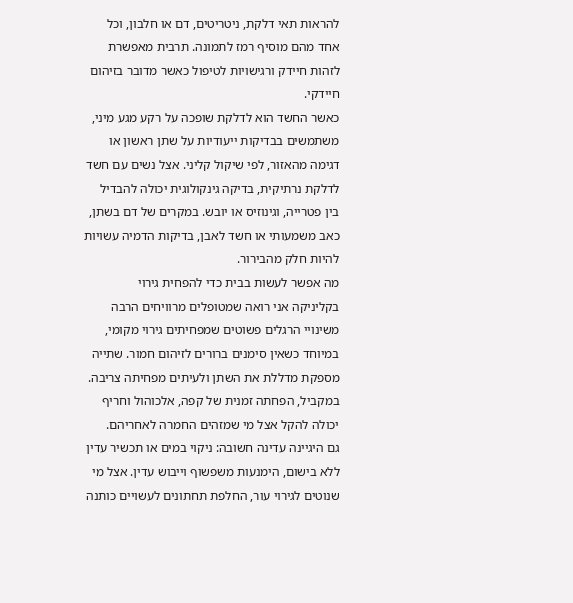להראות תאי דלקת, ניטריטים, דם או חלבון, וכל אחד מהם מוסיף רמז לתמונה. תרבית מאפשרת לזהות חיידק ורגישויות לטיפול כאשר מדובר בזיהום חיידקי.
כאשר החשד הוא לדלקת שופכה על רקע מגע מיני, משתמשים בבדיקות ייעודיות על שתן ראשון או דגימה מהאזור, לפי שיקול קליני. אצל נשים עם חשד לדלקת נרתיקית, בדיקה גינקולוגית יכולה להבדיל בין פטרייה, וגינוזיס או יובש. במקרים של דם בשתן, כאב משמעותי או חשד לאבן, בדיקות הדמיה עשויות להיות חלק מהבירור.
מה אפשר לעשות בבית כדי להפחית גירוי
בקליניקה אני רואה שמטופלים מרוויחים הרבה משינויי הרגלים פשוטים שמפחיתים גירוי מקומי, במיוחד כשאין סימנים ברורים לזיהום חמור. שתייה מספקת מדללת את השתן ולעיתים מפחיתה צריבה. במקביל, הפחתה זמנית של קפה, אלכוהול וחריף יכולה להקל אצל מי שמזהים החמרה לאחריהם.
גם היגיינה עדינה חשובה: ניקוי במים או תכשיר עדין ללא בישום, הימנעות משפשוף וייבוש עדין. אצל מי שנוטים לגירוי עור, החלפת תחתונים לעשויים כותנה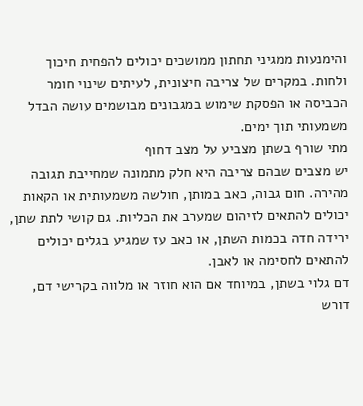והימנעות ממגיני תחתון ממושכים יכולים להפחית חיכוך ולחות. במקרים של צריבה חיצונית, לעיתים שינוי חומר הכביסה או הפסקת שימוש במגבונים מבושמים עושה הבדל משמעותי תוך ימים.
מתי שורף בשתן מצביע על מצב דחוף
יש מצבים שבהם צריבה היא חלק מתמונה שמחייבת תגובה מהירה. חום גבוה, כאב במותן, חולשה משמעותית או הקאות יכולים להתאים לזיהום שמערב את הכליות. גם קושי לתת שתן, ירידה חדה בכמות השתן, או כאב עז שמגיע בגלים יכולים להתאים לחסימה או לאבן.
דם גלוי בשתן, במיוחד אם הוא חוזר או מלווה בקרישי דם, דורש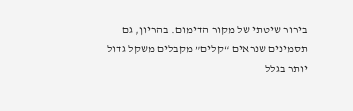בירור שיטתי של מקור הדימום. בהריון, גם תסמינים שנראים “קלים” מקבלים משקל גדול יותר בגלל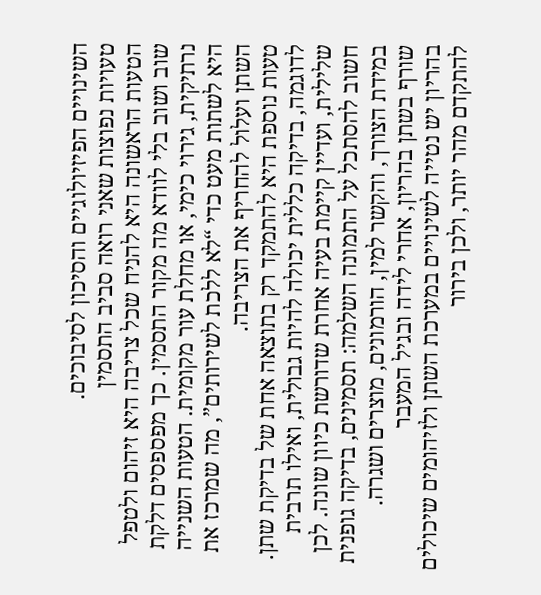השינויים הפיזיולוגיים והסיכון לסיבוכים.
טעויות נפוצות שאני רואה סביב התסמין
הטעות הראשונה היא להניח שכל צריבה היא זיהום ולטפל שוב ושוב בלי לוודא מה מקור התסמין. כך מפספסים דלקת נרתיקית, גירוי כימי, או מחלת עור מקומית. הטעות השנייה היא לשתות מעט כדי “לא ללכת לשירותים”, מה שמרכז את השתן ועלול להחריף את הצריבה.
טעות נוספת היא להתמקד רק בתוצאה אחת של בדיקת שתן. לדוגמה, בדיקה כללית יכולה להיות גבולית, ואילו תרבית שלילית, ועדיין קיימת בעיה אחרת שדורשת כיוון שונה. לכן חשוב להסתכל על התמונה השלמה: תסמינים, בדיקה גופנית במידת הצורך, והקשר למין, הורמונים, מוצרים ושגרה.
שורף בשתן בהריון, אחרי לידה ובגיל המעבר
בהריון יש נטייה לשינויים במערכת השתן ולזיהומים שיכולים להתקדם מהר יותר, ולכן בירור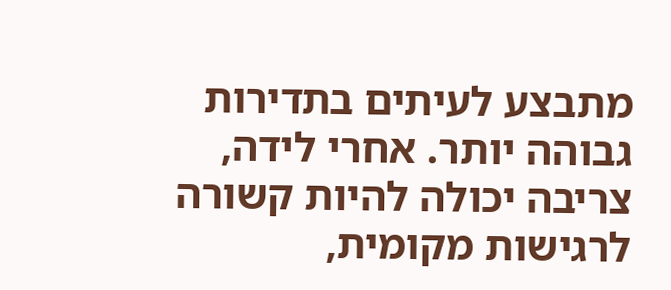מתבצע לעיתים בתדירות גבוהה יותר. אחרי לידה, צריבה יכולה להיות קשורה לרגישות מקומית,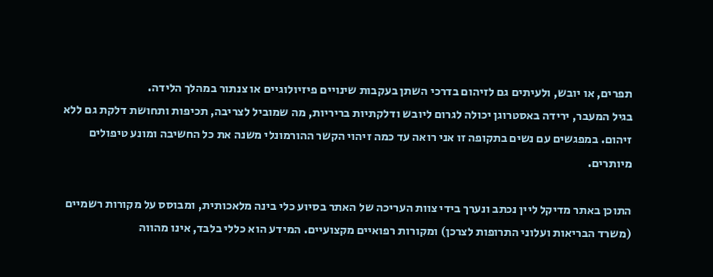תפרים, או יובש, ולעיתים גם לזיהום בדרכי השתן בעקבות שינויים פיזיולוגיים או צנתור במהלך הלידה.
בגיל המעבר, ירידה באסטרוגן יכולה לגרום ליובש ודלקתיות בריריות, מה שמוביל לצריבה, תכיפות ותחושת דלקת גם ללא זיהום. במפגשים עם נשים בתקופה זו אני רואה עד כמה זיהוי הקשר ההורמונלי משנה את כל החשיבה ומונע טיפולים מיותרים.

התוכן באתר מדיקל ליין נכתב ונערך בידי צוות העריכה של האתר בסיוע כלי בינה מלאכותית, ומבוסס על מקורות רשמיים (משרד הבריאות ועלוני התרופות לצרכן) ומקורות רפואיים מקצועיים. המידע הוא כללי בלבד, אינו מהווה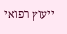ייעוץ רפואי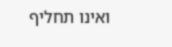ואינו תחליף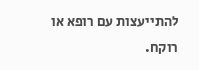להתייעצות עם רופא או רוקח.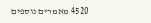4520 מאמרים נוספים